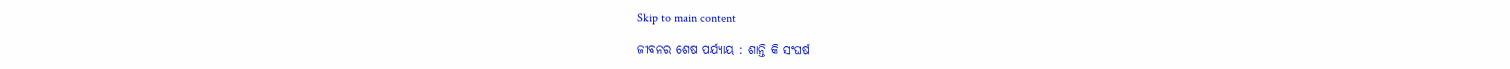Skip to main content

ଜୀବନର ଶେଷ ପର୍ଯ୍ୟାୟ : ଶାନ୍ତି କି ସଂଘର୍ଷ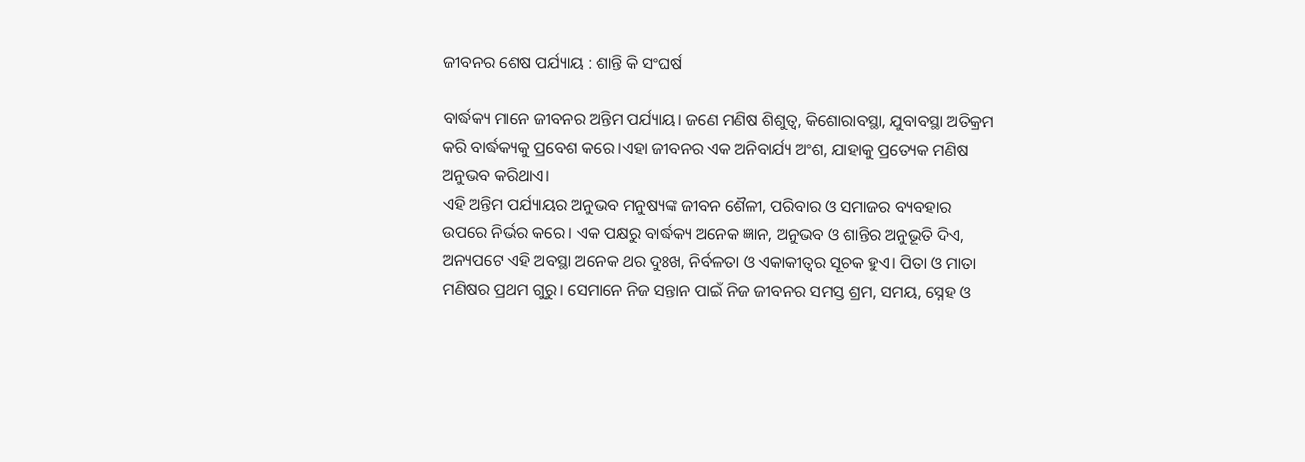ଜୀବନର ଶେଷ ପର୍ଯ୍ୟାୟ : ଶାନ୍ତି କି ସଂଘର୍ଷ

ବାର୍ଦ୍ଧକ୍ୟ ମାନେ ଜୀବନର ଅନ୍ତିମ ପର୍ଯ୍ୟାୟ। ଜଣେ ମଣିଷ ଶିଶୁତ୍ବ, କିଶୋରାବସ୍ଥା, ଯୁବାବସ୍ଥା ଅତିକ୍ରମ କରି ବାର୍ଦ୍ଧକ୍ୟକୁ ପ୍ରବେଶ କରେ।ଏହା ଜୀବନର ଏକ ଅନିବାର୍ଯ୍ୟ ଅଂଶ, ଯାହାକୁ ପ୍ରତ୍ୟେକ ମଣିଷ ଅନୁଭବ କରିଥାଏ।
ଏହି ଅନ୍ତିମ ପର୍ଯ୍ୟାୟର ଅନୁଭବ ମନୁଷ୍ୟଙ୍କ ଜୀବନ ଶୈଳୀ, ପରିବାର ଓ ସମାଜର ବ୍ୟବହାର ଉପରେ ନିର୍ଭର କରେ। ଏକ ପକ୍ଷରୁ ବାର୍ଦ୍ଧକ୍ୟ ଅନେକ ଜ୍ଞାନ, ଅନୁଭବ ଓ ଶାନ୍ତିର ଅନୁଭୂତି ଦିଏ, ଅନ୍ୟପଟେ ଏହି ଅବସ୍ଥା ଅନେକ ଥର ଦୁଃଖ, ନିର୍ବଳତା ଓ ଏକାକୀତ୍ୱର ସୂଚକ ହୁଏ। ପିତା ଓ ମାତା ମଣିଷର ପ୍ରଥମ ଗୁରୁ। ସେମାନେ ନିଜ ସନ୍ତାନ ପାଇଁ ନିଜ ଜୀବନର ସମସ୍ତ ଶ୍ରମ, ସମୟ, ସ୍ନେହ ଓ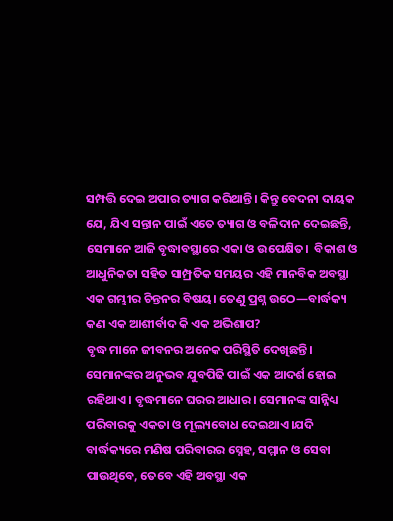ସମ୍ପତ୍ତି ଦେଇ ଅପାର ତ୍ୟାଗ କରିଥାନ୍ତି। କିନ୍ତୁ ବେଦନା ଦାୟକ ଯେ, ଯିଏ ସନ୍ତାନ ପାଇଁ ଏତେ ତ୍ୟାଗ ଓ ବଳିଦାନ ଦେଇଛନ୍ତି, ସେମାନେ ଆଜି ବୃଦ୍ଧାବସ୍ଥାରେ ଏକା ଓ ଉପେକ୍ଷିତ।  ବିକାଶ ଓ ଆଧୁନିକତା ସହିତ ସାମ୍ପ୍ରତିକ ସମୟର ଏହି ମାନବିକ ଅବସ୍ଥା ଏକ ଗମ୍ଭୀର ଚିନ୍ତନର ବିଷୟ। ତେଣୁ ପ୍ରଶ୍ନ ଉଠେ—ବାର୍ଦ୍ଧକ୍ୟ କଣ ଏକ ଆଶୀର୍ବାଦ କି ଏକ ଅଭିଶାପ?
ବୃଦ୍ଧ ମାନେ ଜୀବନର ଅନେକ ପରିସ୍ଥିତି ଦେଖିଛନ୍ତି। ସେମାନଙ୍କର ଅନୁଭବ ଯୁବପିଢି ପାଇଁ ଏକ ଆଦର୍ଶ ହୋଇ ରହିଥାଏ। ବୃଦ୍ଧମାନେ ଘରର ଆଧାର। ସେମାନଙ୍କ ସାନ୍ନିଧ୍ୟ ପରିବାରକୁ ଏକତା ଓ ମୂଲ୍ୟବୋଧ ଦେଇଥାଏ।ଯଦି ବାର୍ଦ୍ଧକ୍ୟରେ ମଣିଷ ପରିବାରର ସ୍ନେହ, ସମ୍ମାନ ଓ ସେବା ପାଉଥିବେ, ତେବେ ଏହି ଅବସ୍ଥା ଏକ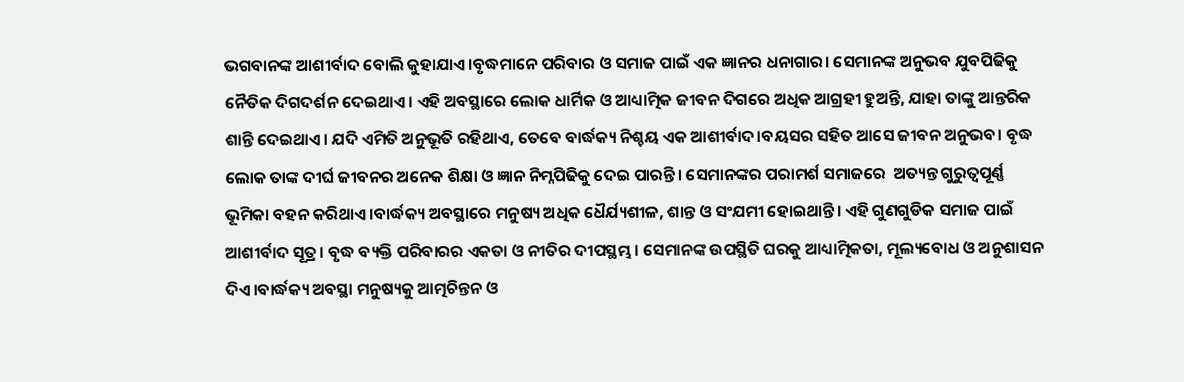ଭଗବାନଙ୍କ ଆଶୀର୍ବାଦ ବୋଲି କୁହାଯାଏ।ବୃଦ୍ଧମାନେ ପରିବାର ଓ ସମାଜ ପାଇଁ ଏକ ଜ୍ଞାନର ଧନାଗାର। ସେମାନଙ୍କ ଅନୁଭବ ଯୁବପିଢିକୁ ନୈତିକ ଦିଗଦର୍ଶନ ଦେଇଥାଏ। ଏହି ଅବସ୍ଥାରେ ଲୋକ ଧାର୍ମିକ ଓ ଆଧ୍ୟାତ୍ମିକ ଜୀବନ ଦିଗରେ ଅଧିକ ଆଗ୍ରହୀ ହୁଅନ୍ତି, ଯାହା ତାଙ୍କୁ ଆନ୍ତରିକ ଶାନ୍ତି ଦେଇଥାଏ। ଯଦି ଏମିତି ଅନୁଭୂତି ରହିଥାଏ, ତେବେ ବାର୍ଦ୍ଧକ୍ୟ ନିଶ୍ଚୟ ଏକ ଆଶୀର୍ବାଦ।ବୟସର ସହିତ ଆସେ ଜୀବନ ଅନୁଭବ। ବୃଦ୍ଧ ଲୋକ ତାଙ୍କ ଦୀର୍ଘ ଜୀବନର ଅନେକ ଶିକ୍ଷା ଓ ଜ୍ଞାନ ନିମ୍ନପିଢିକୁ ଦେଇ ପାରନ୍ତି। ସେମାନଙ୍କର ପରାମର୍ଶ ସମାଜରେ  ଅତ୍ୟନ୍ତ ଗୁରୁତ୍ୱପୂର୍ଣ୍ଣ ଭୂମିକା ବହନ କରିଥାଏ ।ବାର୍ଦ୍ଧକ୍ୟ ଅବସ୍ଥାରେ ମନୁଷ୍ୟ ଅଧିକ ଧୈର୍ଯ୍ୟଶୀଳ, ଶାନ୍ତ ଓ ସଂଯମୀ ହୋଇଥାନ୍ତି। ଏହି ଗୁଣଗୁଡିକ ସମାଜ ପାଇଁ ଆଶୀର୍ବାଦ ସୂତ୍ର। ବୃଦ୍ଧ ବ୍ୟକ୍ତି ପରିବାରର ଏକତା ଓ ନୀତିର ଦୀପସ୍ଥମ୍ଭ। ସେମାନଙ୍କ ଉପସ୍ଥିତି ଘରକୁ ଆଧ୍ୟାତ୍ମିକତା, ମୂଲ୍ୟବୋଧ ଓ ଅନୁଶାସନ ଦିଏ।ବାର୍ଦ୍ଧକ୍ୟ ଅବସ୍ଥା ମନୁଷ୍ୟକୁ ଆତ୍ମଚିନ୍ତନ ଓ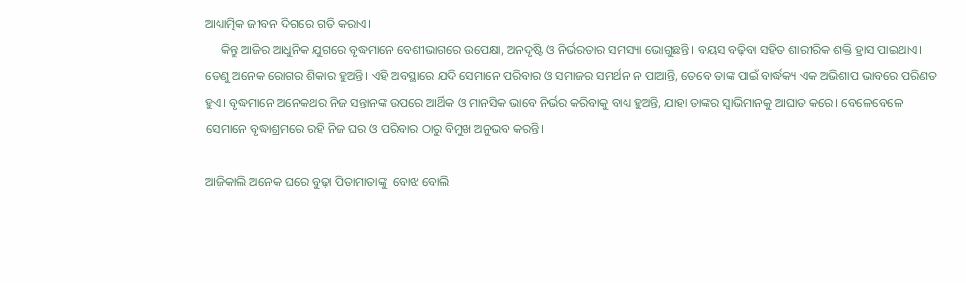ଆଧ୍ୟାତ୍ମିକ ଜୀବନ ଦିଗରେ ଗତି କରାଏ।
     କିନ୍ତୁ ଆଜିର ଆଧୁନିକ ଯୁଗରେ ବୃଦ୍ଧମାନେ ବେଶୀଭାଗରେ ଉପେକ୍ଷା, ଅନଦୃଷ୍ଟି ଓ ନିର୍ଭରତାର ସମସ୍ୟା ଭୋଗୁଛନ୍ତି। ବୟସ ବଢ଼ିବା ସହିତ ଶାରୀରିକ ଶକ୍ତି ହ୍ରାସ ପାଇଥାଏ। ତେଣୁ ଅନେକ ରୋଗର ଶିକାର ହୁଅନ୍ତି। ଏହି ଅବସ୍ଥାରେ ଯଦି ସେମାନେ ପରିବାର ଓ ସମାଜର ସମର୍ଥନ ନ ପାଆନ୍ତି, ତେବେ ତାଙ୍କ ପାଇଁ ବାର୍ଦ୍ଧକ୍ୟ ଏକ ଅଭିଶାପ ଭାବରେ ପରିଣତ ହୁଏ। ବୃଦ୍ଧମାନେ ଅନେକଥର ନିଜ ସନ୍ତାନଙ୍କ ଉପରେ ଆର୍ଥିକ ଓ ମାନସିକ ଭାବେ ନିର୍ଭର କରିବାକୁ ବାଧ୍ୟ ହୁଅନ୍ତି, ଯାହା ତାଙ୍କର ସ୍ବାଭିମାନକୁ ଆଘାତ କରେ। ବେଳେବେଳେ ସେମାନେ ବୃଦ୍ଧାଶ୍ରମରେ ରହି ନିଜ ଘର ଓ ପରିବାର ଠାରୁ ବିମୁଖ ଅନୁଭବ କରନ୍ତି।

ଆଜିକାଲି ଅନେକ ଘରେ ବୁଢ଼ା ପିତାମାତାଙ୍କୁ  ବୋଝ ବୋଲି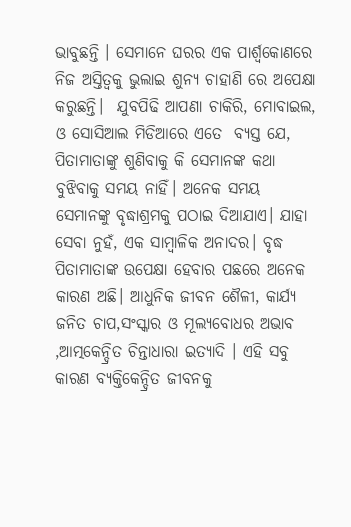ଭାବୁଛନ୍ତି । ସେମାନେ ଘରର ଏକ ପାର୍ଶ୍ୱକୋଣରେ ନିଜ ଅସ୍ତିତ୍ୱକୁ ଭୁଲାଇ ଶୁନ୍ୟ ଚାହାଣି ରେ ଅପେକ୍ଷା କରୁଛନ୍ତି।  ଯୁବପିଢି ଆପଣା ଚାକିରି, ମୋବାଇଲ, ଓ ସୋସିଆଲ ମିଡିଆରେ ଏତେ  ବ୍ୟସ୍ତ ଯେ, ପିତାମାତାଙ୍କୁ ଶୁଣିବାକୁ କି ସେମାନଙ୍କ କଥା ବୁଝିବାକୁ ସମୟ ନାହିଁ। ଅନେକ ସମୟ ସେମାନଙ୍କୁ ବୃଦ୍ଧାଶ୍ରମକୁ ପଠାଇ ଦିଆଯାଏ। ଯାହା ସେବା ନୁହଁ, ଏକ ସାମ୍ବାଳିକ ଅନାଦର। ବୃଦ୍ଧ ପିତାମାତାଙ୍କ ଉପେକ୍ଷା ହେବାର ପଛରେ ଅନେକ କାରଣ ଅଛି। ଆଧୁନିକ ଜୀବନ ଶୈଳୀ, କାର୍ଯ୍ୟ ଜନିତ ଚାପ,ସଂସ୍କାର ଓ ମୂଲ୍ୟବୋଧର ଅଭାବ ,ଆତ୍ମକେନ୍ଦ୍ରିତ ଚିନ୍ତାଧାରା ଇତ୍ୟାଦି । ଏହି ସବୁ କାରଣ ବ୍ୟକ୍ତିକେନ୍ଦ୍ରିତ ଜୀବନକୁ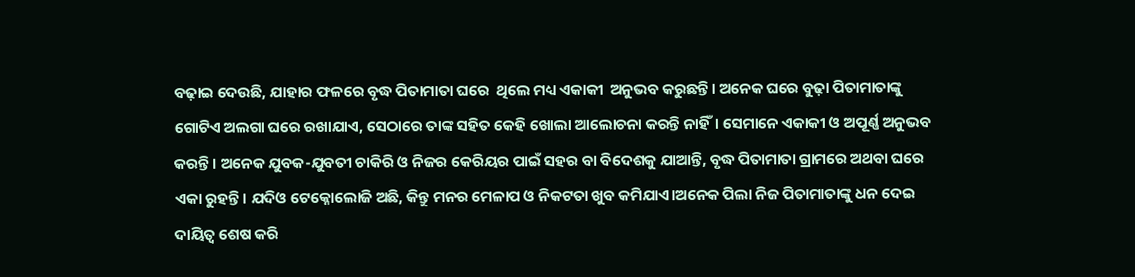ବଢ଼ାଇ ଦେଉଛି, ଯାହାର ଫଳରେ ବୃଦ୍ଧ ପିତାମାତା ଘରେ  ଥିଲେ ମଧ୍ୟ ଏକାକୀ  ଅନୁଭବ କରୁଛନ୍ତି। ଅନେକ ଘରେ ବୁଢ଼ା ପିତାମାତାଙ୍କୁ ଗୋଟିଏ ଅଲଗା ଘରେ ରଖାଯାଏ, ସେଠାରେ ତାଙ୍କ ସହିତ କେହି ଖୋଲା ଆଲୋଚନା କରନ୍ତି ନାହିଁ। ସେମାନେ ଏକାକୀ ଓ ଅପୂର୍ଣ୍ଣ ଅନୁଭବ କରନ୍ତି। ଅନେକ ଯୁବକ-ଯୁବତୀ ଚାକିରି ଓ ନିଜର କେରିୟର ପାଇଁ ସହର ବା ବିଦେଶକୁ ଯାଆନ୍ତି, ବୃଦ୍ଧ ପିତାମାତା ଗ୍ରାମରେ ଅଥବା ଘରେ ଏକା ରୁହନ୍ତି। ଯଦିଓ ଟେକ୍ନୋଲୋଜି ଅଛି, କିନ୍ତୁ ମନର ମେଳାପ ଓ ନିକଟତା ଖୁବ କମିଯାଏ।ଅନେକ ପିଲା ନିଜ ପିତାମାତାଙ୍କୁ ଧନ ଦେଇ ଦାୟିତ୍ୱ ଶେଷ କରି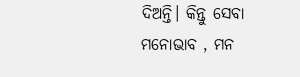ଦିଅନ୍ତି। କିନ୍ତୁ ସେବା ମନୋଭାବ , ମନ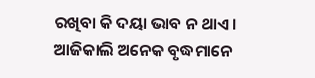ରଖିବା କି ଦୟା ଭାବ ନ ଥାଏ। ଆଜିକାଲି ଅନେକ ବୃଦ୍ଧମାନେ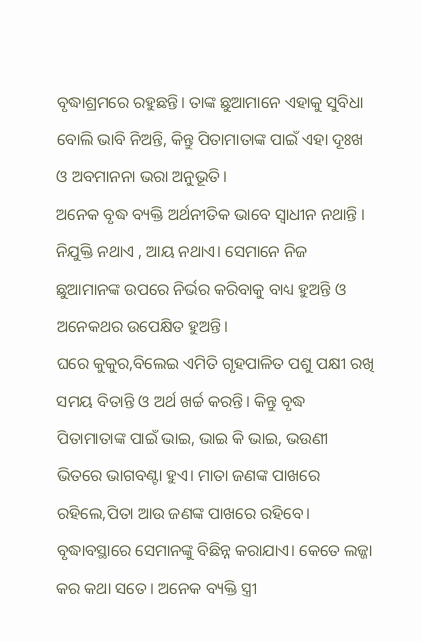ବୃଦ୍ଧାଶ୍ରମରେ ରହୁଛନ୍ତି। ତାଙ୍କ ଛୁଆମାନେ ଏହାକୁ ସୁବିଧା ବୋଲି ଭାବି ନିଅନ୍ତି, କିନ୍ତୁ ପିତାମାତାଙ୍କ ପାଇଁ ଏହା ଦୂଃଖ ଓ ଅବମାନନା ଭରା ଅନୁଭୂତି।
ଅନେକ ବୃଦ୍ଧ ବ୍ୟକ୍ତି ଅର୍ଥନୀତିକ ଭାବେ ସ୍ବାଧୀନ ନଥାନ୍ତି । ନିଯୁକ୍ତି ନଥାଏ , ଆୟ ନଥାଏ। ସେମାନେ ନିଜ ଛୁଆମାନଙ୍କ ଉପରେ ନିର୍ଭର କରିବାକୁ ବାଧ୍ୟ ହୁଅନ୍ତି ଓ ଅନେକଥର ଉପେକ୍ଷିତ ହୁଅନ୍ତି।
ଘରେ କୁକୁର,ବିଲେଇ ଏମିତି ଗୃହପାଳିତ ପଶୁ ପକ୍ଷୀ ରଖି ସମୟ ବିତାନ୍ତି ଓ ଅର୍ଥ ଖର୍ଚ୍ଚ କରନ୍ତି। କିନ୍ତୁ ବୃଦ୍ଧ ପିତାମାତାଙ୍କ ପାଇଁ ଭାଇ, ଭାଇ କି ଭାଇ, ଭଉଣୀ ଭିତରେ ଭାଗବଣ୍ଟା ହୁଏ। ମାତା ଜଣଙ୍କ ପାଖରେ ରହିଲେ,ପିତା ଆଉ ଜଣଙ୍କ ପାଖରେ ରହିବେ। ବୃଦ୍ଧାବସ୍ଥାରେ ସେମାନଙ୍କୁ ବିଛିନ୍ନ କରାଯାଏ। କେତେ ଲଜ୍ଜା କର କଥା ସତେ। ଅନେକ ବ୍ୟକ୍ତି ସ୍ତ୍ରୀ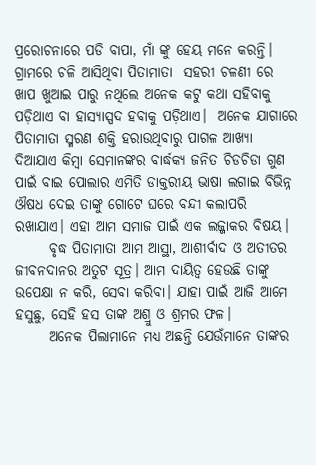ପ୍ରରୋଚନାରେ ପଡି ବାପା, ମାଁ ଙ୍କୁ ହେୟ ମନେ କରନ୍ତି। ଗ୍ରାମରେ ଚଳି ଆସିଥିବା ପିତାମାତା  ସହରୀ ଚଳଣୀ ରେ ଖାପ ଖୁଆଇ ପାରୁ ନଥିଲେ ଅନେକ କଟୁ କଥା ସହିବାକୁ ପଡ଼ିଥାଏ ବା ହାସ୍ୟାସ୍ପଦ ହବାକୁ ପଡ଼ିଥାଏ।  ଅନେକ ଯାଗାରେ ପିତାମାତା ସ୍ମରଣ ଶକ୍ତି ହରାଉଥିବାରୁ ପାଗଳ ଆଖ୍ୟା ଦିଆଯାଏ କିମ୍ବା ସେମାନଙ୍କର ବାର୍ଦ୍ଧକ୍ୟ ଜନିତ ଚିଡଚିଡା ଗୁଣ ପାଇଁ ବାଇ ପୋଲାର ଏମିତି ଡାକ୍ତରୀୟ ଭାଷା ଲଗାଇ ବିଭିନ୍ନ ଔଷଧ ଦେଇ ତାଙ୍କୁ ଗୋଟେ ଘରେ ବନ୍ଦୀ କଲାପରି ରଖାଯାଏ। ଏହା ଆମ ସମାଜ ପାଇଁ ଏକ ଲଜ୍ଜାକର ବିଷୟ।
      ବୃଦ୍ଧ ପିତାମାତା ଆମ ଆସ୍ଥା, ଆଶୀର୍ବାଦ ଓ ଅତୀତର ଜୀବନଦାନର ଅତୁଟ ସୂତ୍ର। ଆମ ଦାୟିତ୍ୱ ହେଉଛି ତାଙ୍କୁ ଉପେକ୍ଷା ନ କରି, ସେବା କରିବା। ଯାହା ପାଇଁ ଆଜି ଆମେ ହସୁଛୁ, ସେହି ହସ ତାଙ୍କ ଅଶ୍ରୁ ଓ ଶ୍ରମର ଫଳ।
      ଅନେକ ପିଲାମାନେ ମଧ୍ୟ ଅଛନ୍ତି ଯେଉଁମାନେ ତାଙ୍କର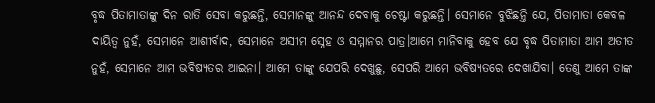ବୃଦ୍ଧ ପିତାମାତାଙ୍କୁ ଦିନ ରାତି ସେବା କରୁଛନ୍ତି, ସେମାନଙ୍କୁ ଆନନ୍ଦ ଦେବାକୁ ଚେଷ୍ଟା କରୁଛନ୍ତି। ସେମାନେ ବୁଝିଛନ୍ତି ଯେ, ପିତାମାତା କେବଳ ଦାୟିତ୍ୱ ନୁହଁ, ସେମାନେ ଆଶୀର୍ବାଦ, ସେମାନେ ଅସୀମ ସ୍ନେହ ଓ ସମ୍ମାନର ପାତ୍ର।ଆମେ ମାନିବାକୁ ହେବ ଯେ ବୃଦ୍ଧ ପିତାମାତା ଆମ ଅତୀତ ନୁହଁ, ସେମାନେ ଆମ ଭବିଷ୍ୟତର ଆଇନା। ଆମେ ତାଙ୍କୁ ଯେପରି ଦେଖୁଛୁ, ସେପରି ଆମେ ଭବିଷ୍ୟତରେ ଦେଖାଯିବା। ତେଣୁ ଆମେ ତାଙ୍କ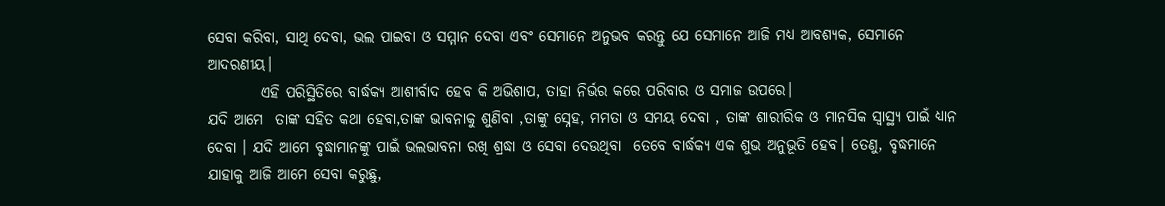ସେବା କରିବା, ସାଥି ଦେବା, ଭଲ ପାଇବା ଓ ସମ୍ମାନ ଦେବା ଏବଂ ସେମାନେ ଅନୁଭବ କରନ୍ତୁ ଯେ ସେମାନେ ଆଜି ମଧ୍ୟ ଆବଶ୍ୟକ, ସେମାନେ ଆଦରଣୀୟ।
         ଏହି ପରିସ୍ଥିତିରେ ବାର୍ଦ୍ଧକ୍ୟ ଆଶୀର୍ବାଦ ହେବ କି ଅଭିଶାପ, ତାହା ନିର୍ଭର କରେ ପରିବାର ଓ ସମାଜ ଉପରେ।
ଯଦି ଆମେ  ତାଙ୍କ ସହିତ କଥା ହେବା,ତାଙ୍କ ଭାବନାକୁ ଶୁଣିବା ,ତାଙ୍କୁ ସ୍ନେହ, ମମତା ଓ ସମୟ ଦେବା , ତାଙ୍କ ଶାରୀରିକ ଓ ମାନସିକ ସ୍ୱାସ୍ଥ୍ୟ ପାଇଁ ଧ୍ୟାନ ଦେବା । ଯଦି ଆମେ ବୃଦ୍ଧାମାନଙ୍କୁ ପାଇଁ ଭଲଭାବନା ରଖି ଶ୍ରଦ୍ଧା ଓ ସେବା ଦେଉଥିବା  ତେବେ ବାର୍ଦ୍ଧକ୍ୟ ଏକ ଶୁଭ ଅନୁଭୂତି ହେବ। ତେଣୁ, ବୃଦ୍ଧମାନେ ଯାହାକୁ ଆଜି ଆମେ ସେବା କରୁଛୁ,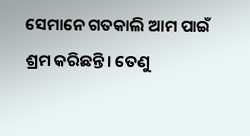ସେମାନେ ଗତକାଲି ଆମ ପାଇଁ ଶ୍ରମ କରିଛନ୍ତି। ତେଣୁ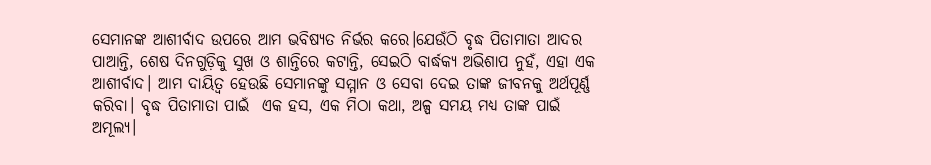ସେମାନଙ୍କ ଆଶୀର୍ବାଦ ଉପରେ ଆମ ଭବିଷ୍ୟତ ନିର୍ଭର କରେ।ଯେଉଁଠି ବୃଦ୍ଧ ପିତାମାତା ଆଦର ପାଆନ୍ତି, ଶେଷ ଦିନଗୁଡ଼ିକୁ ସୁଖ ଓ ଶାନ୍ତିରେ କଟାନ୍ତି, ସେଇଠି ବାର୍ଦ୍ଧକ୍ୟ ଅଭିଶାପ ନୁହଁ, ଏହା ଏକ ଆଶୀର୍ବାଦ। ଆମ ଦାୟିତ୍ୱ ହେଉଛି ସେମାନଙ୍କୁ ସମ୍ମାନ ଓ ସେବା ଦେଇ ତାଙ୍କ ଜୀବନକୁ ଅର୍ଥପୂର୍ଣ୍ଣ କରିବା। ବୃଦ୍ଧ ପିତାମାତା ପାଇଁ  ଏକ ହସ, ଏକ ମିଠା କଥା, ଅଳ୍ପ ସମୟ ମଧ୍ୟ ତାଙ୍କ ପାଇଁ ଅମୂଲ୍ୟ।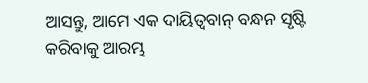ଆସନ୍ତୁ, ଆମେ ଏକ ଦାୟିତ୍ୱବାନ୍ ବନ୍ଧନ ସୃଷ୍ଟି କରିବାକୁ ଆରମ୍ଭ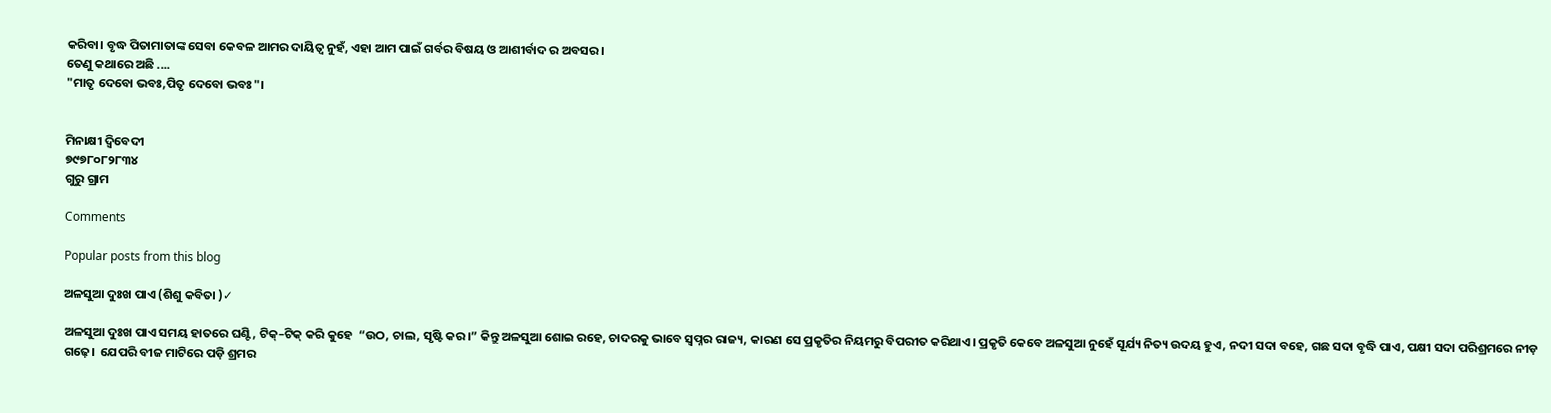କରିବା। ବୃଦ୍ଧ ପିତାମାତାଙ୍କ ସେବା କେବଳ ଆମର ଦାୟିତ୍ୱ ନୁହଁ, ଏହା ଆମ ପାଇଁ ଗର୍ବର ବିଷୟ ଓ ଆଶୀର୍ବାଦ ର ଅବସର।
ତେଣୁ କଥାରେ ଅଛି ....
"ମାତୃ ଦେବୋ ଭବଃ,ପିତୃ ଦେବୋ ଭବଃ"।


ମିନାକ୍ଷୀ ଦ୍ବିବେଦୀ
୭୯୭୮୦୮୨୮୩୪
ଗୁରୁ ଗ୍ରାମ

Comments

Popular posts from this blog

ଅଳସୁଆ ଦୁଃଖ ପାଏ (ଶିଶୁ କବିତା )✓

ଅଳସୁଆ ଦୁଃଖ ପାଏ ସମୟ ହାତରେ ଘଣ୍ଟି, ଟିକ୍–ଟିକ୍ କରି କୁହେ  “ଉଠ, ଚାଲ, ସୃଷ୍ଟି କର।” କିନ୍ତୁ ଅଳସୁଆ ଶୋଇ ରହେ, ଚାଦରକୁ ଭାବେ ସ୍ଵପ୍ନର ରାଜ୍ୟ, କାରଣ ସେ ପ୍ରକୃତିର ନିୟମରୁ ବିପରୀତ କରିଥାଏ। ପ୍ରକୃତି କେବେ ଅଳସୁଆ ନୁହେଁ ସୂର୍ଯ୍ୟ ନିତ୍ୟ ଉଦୟ ହୁଏ, ନଦୀ ସଦା ବହେ, ଗଛ ସଦା ବୃଦ୍ଧି ପାଏ, ପକ୍ଷୀ ସଦା ପରିଶ୍ରମରେ ନୀଡ଼ ଗଢ଼େ।  ଯେପରି ବୀଜ ମାଟିରେ ପଡ଼ି ଶ୍ରମର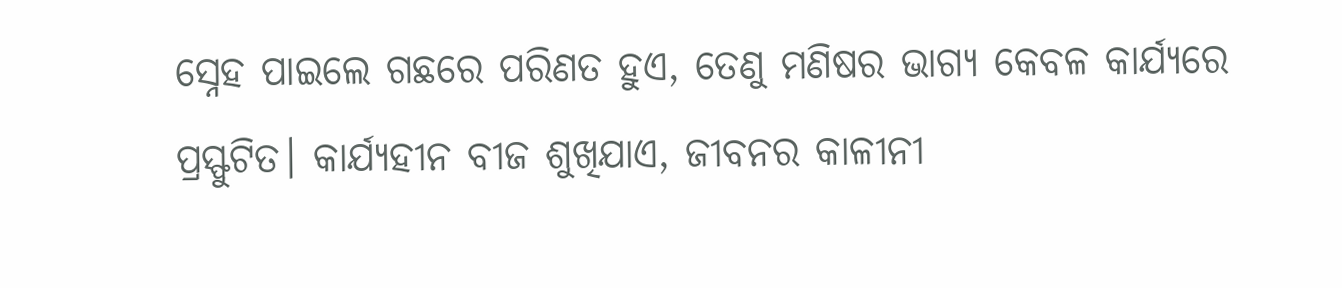ସ୍ନେହ ପାଇଲେ ଗଛରେ ପରିଣତ ହୁଏ, ତେଣୁ ମଣିଷର ଭାଗ୍ୟ କେବଳ କାର୍ଯ୍ୟରେ ପ୍ରସ୍ଫୁଟିତ। କାର୍ଯ୍ୟହୀନ ବୀଜ ଶୁଖିଯାଏ, ଜୀବନର କାଳୀନୀ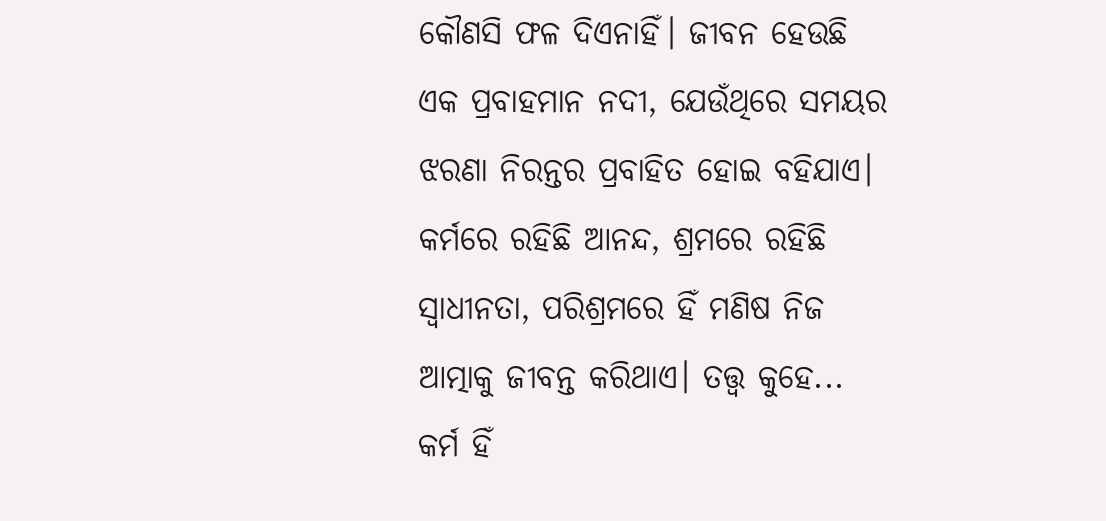କୌଣସି ଫଳ ଦିଏନାହିଁ। ଜୀବନ ହେଉଛି ଏକ ପ୍ରବାହମାନ ନଦୀ, ଯେଉଁଥିରେ ସମୟର ଝରଣା ନିରନ୍ତର ପ୍ରବାହିତ ହୋଇ ବହିଯାଏ। କର୍ମରେ ରହିଛି ଆନନ୍ଦ, ଶ୍ରମରେ ରହିଛି ସ୍ୱାଧୀନତା, ପରିଶ୍ରମରେ ହିଁ ମଣିଷ ନିଜ ଆତ୍ମାକୁ ଜୀବନ୍ତ କରିଥାଏ। ତତ୍ତ୍ୱ କୁହେ... କର୍ମ ହିଁ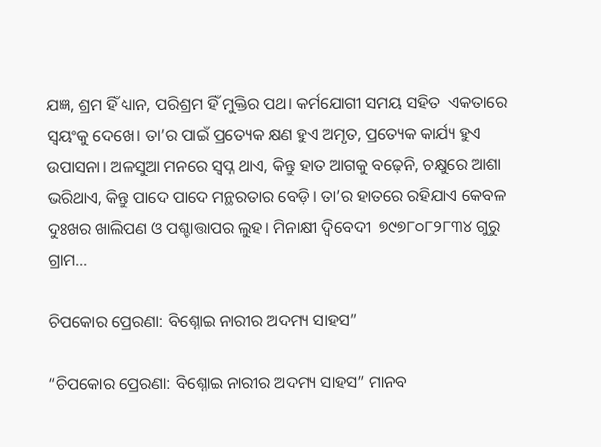ଯଜ୍ଞ, ଶ୍ରମ ହିଁ ଧ୍ୟାନ, ପରିଶ୍ରମ ହିଁ ମୁକ୍ତିର ପଥ। କର୍ମଯୋଗୀ ସମୟ ସହିତ  ଏକତାରେ ସ୍ଵୟଂକୁ ଦେଖେ। ତା’ର ପାଇଁ ପ୍ରତ୍ୟେକ କ୍ଷଣ ହୁଏ ଅମୃତ, ପ୍ରତ୍ୟେକ କାର୍ଯ୍ୟ ହୁଏ ଉପାସନା। ଅଳସୁଆ ମନରେ ସ୍ୱପ୍ନ ଥାଏ, କିନ୍ତୁ ହାତ ଆଗକୁ ବଢ଼େନି, ଚକ୍ଷୁରେ ଆଶା ଭରିଥାଏ, କିନ୍ତୁ ପାଦେ ପାଦେ ମନ୍ଥରତାର ବେଡ଼ି। ତା’ର ହାତରେ ରହିଯାଏ କେବଳ  ଦୁଃଖର ଖାଲିପଣ ଓ ପଶ୍ଚାତ୍ତାପର ଲୁହ। ମିନାକ୍ଷୀ ଦ୍ବିବେଦୀ  ୭୯୭୮୦୮୨୮୩୪ ଗୁରୁ ଗ୍ରାମ...

ଚିପକୋର ପ୍ରେରଣା: ବିଶ୍ନୋଇ ନାରୀର ଅଦମ୍ୟ ସାହସ”

“ଚିପକୋର ପ୍ରେରଣା: ବିଶ୍ନୋଇ ନାରୀର ଅଦମ୍ୟ ସାହସ” ମାନବ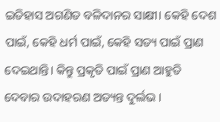ଇତିହାସ ଅଗଣିତ ବଳିଦାନର ସାକ୍ଷୀ। କେହି ଦେଶ ପାଇଁ, କେହି ଧର୍ମ ପାଇଁ, କେହି ସତ୍ୟ ପାଇଁ ପ୍ରାଣ ଦେଇଥାନ୍ତି। କିନ୍ତୁ ପ୍ରକୃତି ପାଇଁ ପ୍ରାଣ ଆହୁତି ଦେବାର ଉଦାହରଣ ଅତ୍ୟନ୍ତ ଦୁର୍ଲଭ ।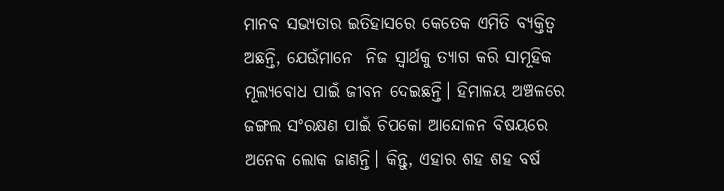ମାନବ ସଭ୍ୟତାର ଇତିହାସରେ କେତେକ ଏମିତି ବ୍ୟକ୍ତିତ୍ୱ ଅଛନ୍ତି, ଯେଉଁମାନେ  ନିଜ ସ୍ଵାର୍ଥକୁ ତ୍ୟାଗ କରି ସାମୂହିକ ମୂଲ୍ୟବୋଧ ପାଇଁ ଜୀବନ ଦେଇଛନ୍ତି। ହିମାଳୟ ଅଞ୍ଚଳରେ ଜଙ୍ଗଲ ସଂରକ୍ଷଣ ପାଇଁ ଚିପକୋ ଆନ୍ଦୋଳନ ବିଷୟରେ ଅନେକ ଲୋକ ଜାଣନ୍ତି। କିନ୍ତୁ, ଏହାର ଶହ ଶହ ବର୍ଷ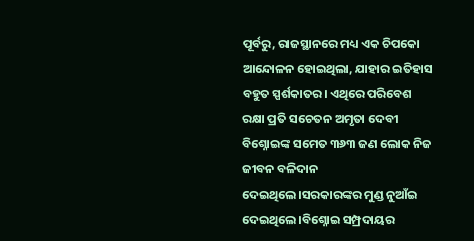ପୂର୍ବରୁ, ରାଜସ୍ଥାନରେ ମଧ୍ୟ ଏକ ଚିପକୋ ଆନ୍ଦୋଳନ ହୋଇଥିଲା, ଯାହାର ଇତିହାସ ବହୁତ ସ୍ପର୍ଶକାତର। ଏଥିରେ ପରିବେଶ ରକ୍ଷା ପ୍ରତି ସଚେତନ ଅମୃତା ଦେବୀ ବିଶ୍ନୋଇଙ୍କ ସମେତ ୩୬୩ ଜଣ ଲୋକ ନିଜ ଜୀବନ ବଳିଦାନ ଦେଇଥିଲେ।ସରକାରଙ୍କର ମୁଣ୍ଡ ନୁଆଁଇ ଦେଇଥିଲେ।ବିଶ୍ନୋଇ ସମ୍ପ୍ରଦାୟର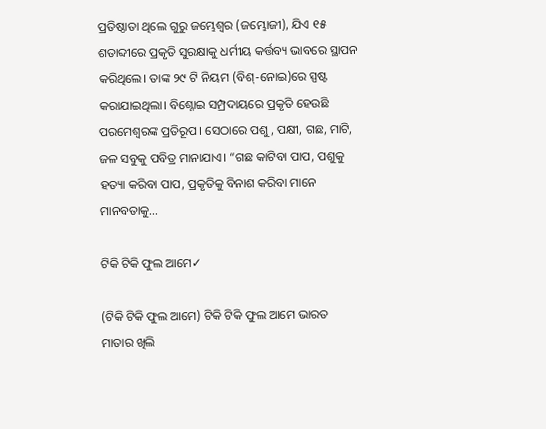ପ୍ରତିଷ୍ଠାତା ଥିଲେ ଗୁରୁ ଜମ୍ଭେଶ୍ୱର (ଜମ୍ଭୋଜୀ), ଯିଏ ୧୫ ଶତାବ୍ଦୀରେ ପ୍ରକୃତି ସୁରକ୍ଷାକୁ ଧର୍ମୀୟ କର୍ତ୍ତବ୍ୟ ଭାବରେ ସ୍ଥାପନ କରିଥିଲେ। ତାଙ୍କ ୨୯ ଟି ନିୟମ (ବିଶ୍-ନୋଇ)ରେ ସ୍ପଷ୍ଟ କରାଯାଇଥିଲା। ବିଶ୍ନୋଇ ସମ୍ପ୍ରଦାୟରେ ପ୍ରକୃତି ହେଉଛି ପରମେଶ୍ୱରଙ୍କ ପ୍ରତିରୂପ। ସେଠାରେ ପଶୁ, ପକ୍ଷୀ, ଗଛ, ମାଟି, ଜଳ ସବୁକୁ ପବିତ୍ର ମାନାଯାଏ। “ଗଛ କାଟିବା ପାପ, ପଶୁକୁ ହତ୍ୟା କରିବା ପାପ, ପ୍ରକୃତିକୁ ବିନାଶ କରିବା ମାନେ ମାନବତାକୁ...

ଟିକି ଟିକି ଫୁଲ ଆମେ✓

(ଟିକି ଟିକି ଫୁଲ ଆମେ) ଟିକି ଟିକି ଫୁଲ ଆମେ ଭାରତ ମାତାର ଖିଲି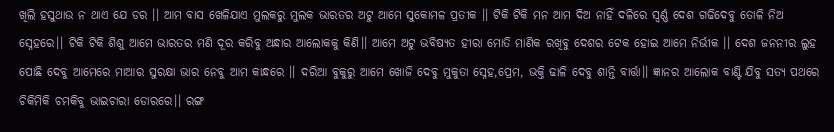ଖିଲି ହସୁଥାଉ ନ ଥାଏ ଯେ ଡର ।। ଆମ ବାସ ଖେଳିଯାଏ ମୁଲକରୁ ମୁଲକ ଭାରତର ଅଟୁ ଆମେ ସୁକୋମଳ ପ୍ରତୀକ ।। ଟିକି ଟିକି ମନ ଆମ ଦିଅ ନାହିଁ ଦଳିରେ ସ୍ବର୍ଣ୍ଣ ଦେଶ ଗଢିଦେବୁ ତୋଳି ନିଅ ସ୍ନେହରେ।। ଟିକି ଟିକି ଶିଶୁ ଆମେ ଭାରତର ମଣି ଦୂର କରିବୁ ଅନ୍ଧାର ଆଲୋକକୁ କିଣି।। ଆମେ ଅଟୁ ଭବିଷ୍ୟତ ହୀରା ମୋତି ମାଣିକ ରଖିବୁ ଦେଶର ଟେକ ହୋଇ ଆମେ ନିର୍ଭୀକ ।। ଦେଶ ଜନନୀର ଲୁହ ପୋଛି ଦେବୁ ଆମେରେ ମାଆର ସୁରକ୍ଷା ଭାର ନେବୁ ଆମ କାନ୍ଧରେ ।। ଦରିଆ ବୁକୁରୁ ଆମେ ଖୋଜି ଦେବୁ ମୁକୁତା ସ୍ନେହ,ପ୍ରେମ, ଭକ୍ତି ଢାଳି ଦେବୁ ଶାନ୍ତି ବାର୍ତ୍ତା।। ଜ୍ଞାନର ଆଲୋକ ବାଣ୍ଟି ଯିବୁ ସତ୍ୟ ପଥରେ ଚିକିମିକି ଚମକିବୁ ଭାଇଚାରା ଡୋରରେ।। ରଙ୍ଗ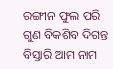ରଙ୍ଗୀନ ଫୁଲ ପରି ଗୁଣ ବିକଶିବ ଦିଗନ୍ତ ବିସ୍ତାରି ଆମ ନାମ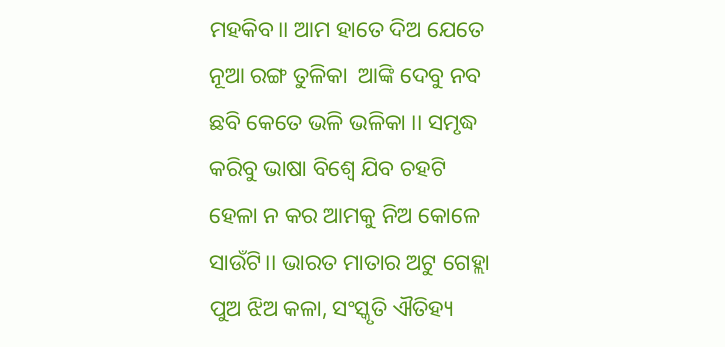ମହକିବ।। ଆମ ହାତେ ଦିଅ ଯେତେ ନୂଆ ରଙ୍ଗ ତୁଳିକା  ଆଙ୍କି ଦେବୁ ନବ ଛବି କେତେ ଭଳି ଭଳିକା ।। ସମୃଦ୍ଧ କରିବୁ ଭାଷା ବିଶ୍ୱେ ଯିବ ଚହଟି ହେଳା ନ କର ଆମକୁ ନିଅ କୋଳେ ସାଉଁଟି।। ଭାରତ ମାତାର ଅଟୁ ଗେହ୍ଲା ପୁଅ ଝିଅ କଳା, ସଂସ୍କୃତି ଐତିହ୍ୟ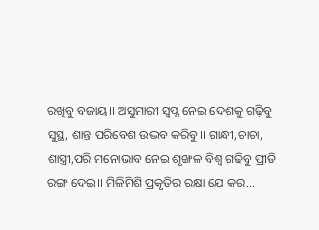ରଖିବୁ ବଜାୟ।। ଅସୁମାରୀ ସ୍ବପ୍ନ ନେଇ ଦେଶକୁ ଗଢ଼ିବୁ ସୁସ୍ଥ, ଶାନ୍ତ ପରିବେଶ ଉଦ୍ଭବ କରିବୁ।। ଗାନ୍ଧୀ,ଚାଚା, ଶାସ୍ତ୍ରୀ,ପରି ମନୋଭାବ ନେଇ ଶୃଙ୍ଖଳ ବିଶ୍ବ ଗଢିବୁ ପ୍ରୀତି ରଙ୍ଗ ଦେଇ।। ମିଳିମିଶି ପ୍ରକୃତିର ରକ୍ଷା ଯେ କର...